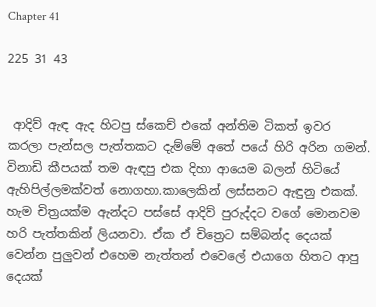Chapter 41

225 31 43


 ආදිව් ඇඳ ඇද හිටපු ස්කෙච් එකේ අන්තිම ටිකත් ඉවර කරලා පැන්සල පැත්තකට දැම්මේ අතේ පයේ හිරි අරින ගමන්. විනාඩි කීපයක් තම ඇඳපු එක දිහා ආයෙම බලන් හිටියේ ඇහිපිල්ලමක්වත් නොගහා.කාලෙකින් ලස්සනට ඇඳුනු එකක්. හැම චිත්‍රයක්ම ඇන්දට පස්සේ ආදිව් පුරුද්දට වගේ මොනවම හරි පැත්තකින් ලියනවා. ඒක ඒ චිත්‍රෙට සම්බන්ද දෙයක් වෙන්න පුලුවන් එහෙම නැත්තන් එවෙලේ එයාගෙ හිතට ආපු දෙයක්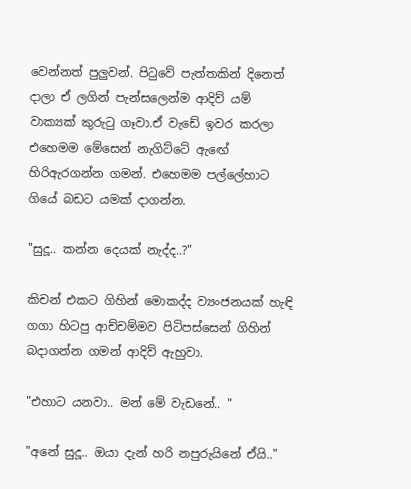වෙන්නත් පුලුවන්. පිටුවේ පැත්තකින් දිනෙත් දාලා ඒ ලගින් පැන්සලෙන්ම ආදිව් යම් වාක්‍යක් කුරුටු ගෑවා.ඒ වැඩේ ඉවර කරලා එහෙමම මේසෙන් නැගිට්ටේ ඇඟේ හිරිඇරගන්න ගමන්. එහෙමම පල්ලේහාට ගියේ බඩට යමක් දාගන්න.

"සුදූ.. කන්න දෙයක් නැද්ද..?"

කිචන් එකට ගිහින් මොකද්ද ව්‍යංජනයක් හැඳි ගගා හිටපු ආච්චම්මව පිටිපස්සෙන් ගිහින් බදාගන්න ගමන් ආදිව් ඇහුවා.

"එහාට යනවා.. මන් මේ වැඩනේ.. "

"අනේ සුදූ.. ඔයා දැන් හරි නපුරුයිනේ ඒයි.."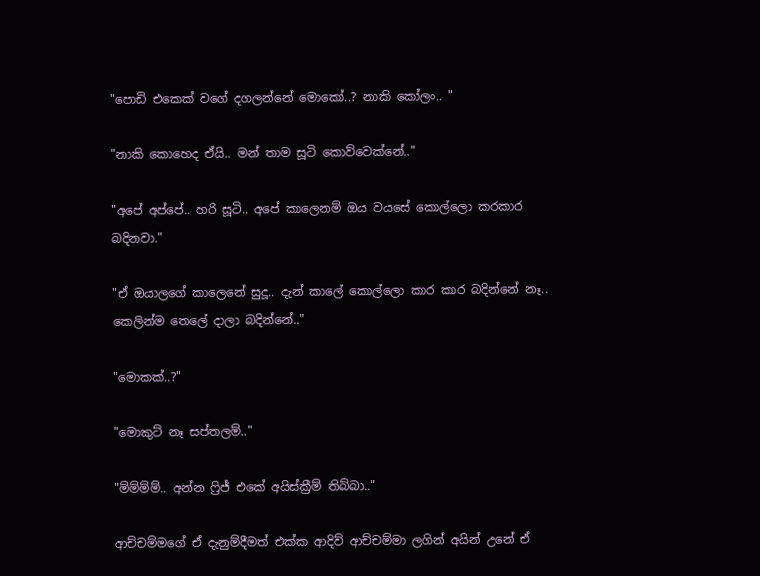"පොඩි එකෙක් වගේ දගලන්නේ මොකෝ..? නාකි කෝලං.. "

"නාකි කොහෙද ඒයි.. මන් තාම සූටි කොව්වෙක්නේ.."

"අපේ අප්පේ.. හරි සූටි.. අපේ කාලෙනම් ඔය වයසේ කොල්ලො කරකාර බදිනවා."

"ඒ ඔයාලගේ කාලෙනේ සුදූ.. දැන් කාලේ කොල්ලො කාර කාර බදින්නේ නෑ.. කෙලින්ම තෙලේ දාලා බදින්නේ.."

"මොකක්..?"

"මොකුට් නෑ සප්තලම්.."

"ම්ම්ම්ම්.. අන්න ෆ්‍රිජ් එකේ අයිස්ක්‍රීම් තිබ්බා.."

ආච්චම්මගේ ඒ දැනුම්දීමත් එක්ක ආදිව් ආච්චම්මා ලගින් අයින් උනේ ඒ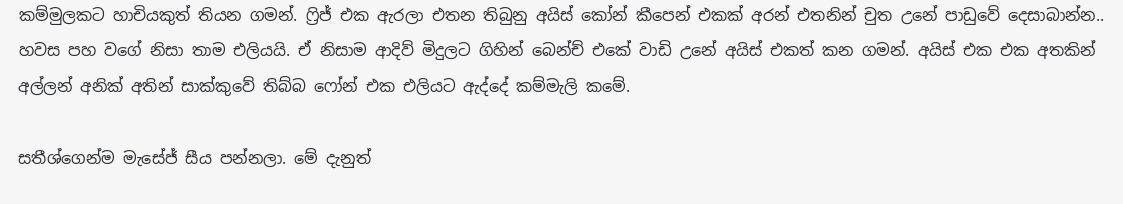කම්මුලකට හාචියකුත් තියන ගමන්. ෆ්‍රිජ් එක ඇරලා එතන තිබුනු අයිස් කෝන් කීපෙන් එකක් අරන් එතනින් චුත උනේ පාඩුවේ දෙසාබාන්න.. හවස පහ වගේ නිසා තාම එලියයි. ඒ නිසාම ආදිව් මිදුලට ගිහින් බෙන්ච් එකේ වාඩි උනේ අයිස් එකත් කන ගමන්. අයිස් එක එක අතකින් අල්ලන් අනික් අතින් සාක්කුවේ තිබ්බ ෆෝන් එක එලියට ඇද්දේ කම්මැලි කමේ.

සතීශ්ගෙන්ම මැසේජ් සීය පන්නලා. මේ දැනුත්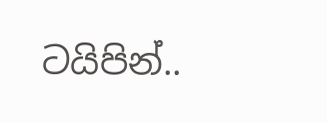ටයිපින්..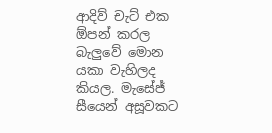ආදිව් චැට් එක ඕපන් කරල බැලුවේ මොන යකා වැහිලද කියල. මැසේජ් සීයෙන් අසූවකට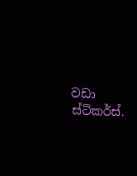වඩා ස්ටිකර්ස්.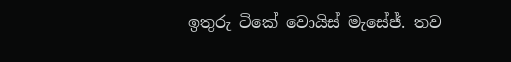ඉතුරු ටිකේ වොයිස් මැසේජ්. තව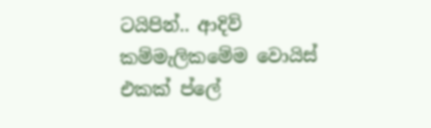ටයිපින්.. ආදිව් කම්මැලිකමේම වොයිස් එකක් ප්ලේ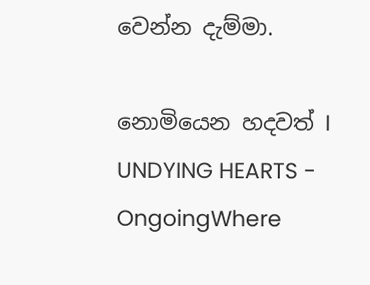වෙන්න දැම්මා.

නොමියෙන හදවත් I UNDYING HEARTS - OngoingWhere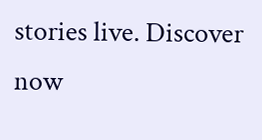stories live. Discover now